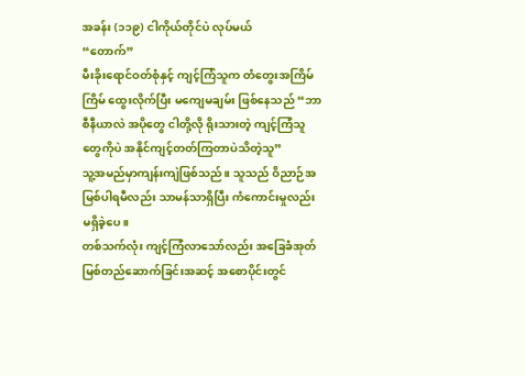အခန်း (၁၁၉) ငါကိုယ်တိုင်ပဲ လုပ်မယ်
“တောက်”
မီးခိုးရောင်ဝတ်စုံနှင့် ကျင့်ကြံသူက တံတွေးအကြိမ်ကြိမ် ထွေးလိုက်ပြီး မကျေမချမ်း ဖြစ်နေသည် “ဘာစီနီယာလဲ အပိုတွေ ငါတို့လို ရိုးသားတဲ့ ကျင့်ကြံသူတွေကိုပဲ အနိုင်ကျင့်တတ်ကြတာပဲသိတဲ့သူ”
သူ့အမည်မှာကျန်းကျဲဖြစ်သည်။ သူသည် ဝိညာဉ်အမြစ်ပါရမီလည်း သာမန်သာရှိပြီး ကံကောင်းမှုလည်း မရှိခဲ့ပေ။
တစ်သက်လုံး ကျင့်ကြံလာသော်လည်း အခြေခံအုတ်မြစ်တည်ဆောက်ခြင်းအဆင့် အစောပိုင်းတွင်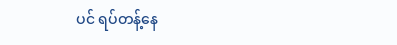ပင် ရပ်တန့်နေ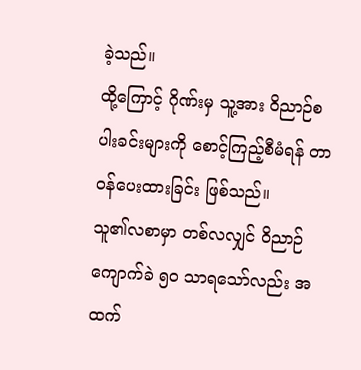ခဲ့သည်။
ထို့ကြောင့် ဂိုဏ်းမှ သူ့အား ဝိညာဉ်စပါးခင်းများကို စောင့်ကြည့်စီမံရန် တာဝန်ပေးထားခြင်း ဖြစ်သည်။
သူ၏လစာမှာ တစ်လလျှင် ဝိညာဉ်ကျောက်ခဲ ၅၀ သာရသော်လည်း အထက်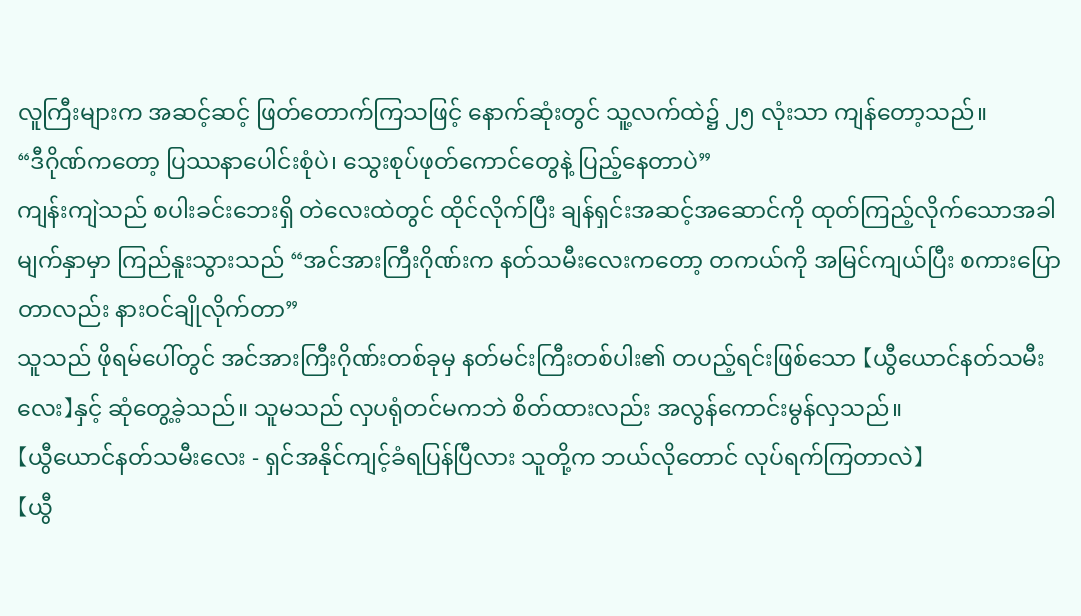လူကြီးများက အဆင့်ဆင့် ဖြတ်တောက်ကြသဖြင့် နောက်ဆုံးတွင် သူ့လက်ထဲ၌ ၂၅ လုံးသာ ကျန်တော့သည်။
“ဒီဂိုဏ်ကတော့ ပြဿနာပေါင်းစုံပဲ၊ သွေးစုပ်ဖုတ်ကောင်တွေနဲ့ ပြည့်နေတာပဲ”
ကျန်းကျဲသည် စပါးခင်းဘေးရှိ တဲလေးထဲတွင် ထိုင်လိုက်ပြီး ချန်ရှင်းအဆင့်အဆောင်ကို ထုတ်ကြည့်လိုက်သောအခါ မျက်နှာမှာ ကြည်နူးသွားသည် “အင်အားကြီးဂိုဏ်းက နတ်သမီးလေးကတော့ တကယ်ကို အမြင်ကျယ်ပြီး စကားပြောတာလည်း နားဝင်ချိုလိုက်တာ”
သူသည် ဖိုရမ်ပေါ်တွင် အင်အားကြီးဂိုဏ်းတစ်ခုမှ နတ်မင်းကြီးတစ်ပါး၏ တပည့်ရင်းဖြစ်သော 【ယွီယောင်နတ်သမီးလေး】နှင့် ဆုံတွေ့ခဲ့သည်။ သူမသည် လှပရုံတင်မကဘဲ စိတ်ထားလည်း အလွန်ကောင်းမွန်လှသည်။
【ယွီယောင်နတ်သမီးလေး - ရှင်အနိုင်ကျင့်ခံရပြန်ပြီလား သူတို့က ဘယ်လိုတောင် လုပ်ရက်ကြတာလဲ】
【ယွီ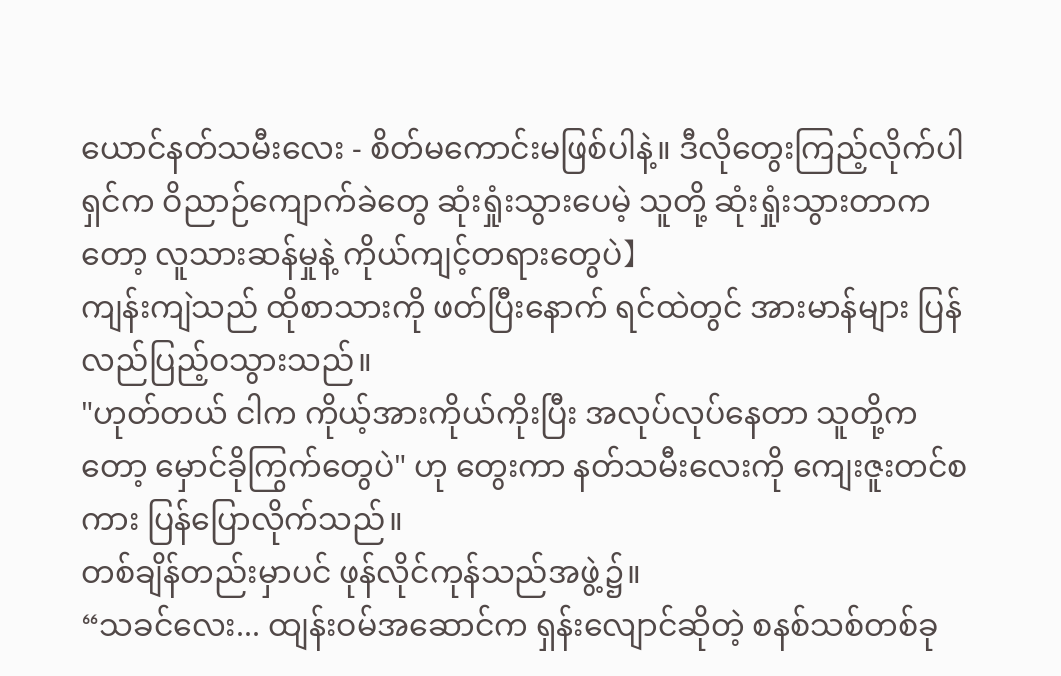ယောင်နတ်သမီးလေး - စိတ်မကောင်းမဖြစ်ပါနဲ့။ ဒီလိုတွေးကြည့်လိုက်ပါ ရှင်က ဝိညာဉ်ကျောက်ခဲတွေ ဆုံးရှုံးသွားပေမဲ့ သူတို့ ဆုံးရှုံးသွားတာကတော့ လူသားဆန်မှုနဲ့ ကိုယ်ကျင့်တရားတွေပဲ】
ကျန်းကျဲသည် ထိုစာသားကို ဖတ်ပြီးနောက် ရင်ထဲတွင် အားမာန်များ ပြန်လည်ပြည့်ဝသွားသည်။
"ဟုတ်တယ် ငါက ကိုယ့်အားကိုယ်ကိုးပြီး အလုပ်လုပ်နေတာ သူတို့ကတော့ မှောင်ခိုကြွက်တွေပဲ" ဟု တွေးကာ နတ်သမီးလေးကို ကျေးဇူးတင်စကား ပြန်ပြောလိုက်သည်။
တစ်ချိန်တည်းမှာပင် ဖုန်လိုင်ကုန်သည်အဖွဲ့၌။
“သခင်လေး... ထျန်းဝမ်အဆောင်က ရှန်းလျောင်ဆိုတဲ့ စနစ်သစ်တစ်ခု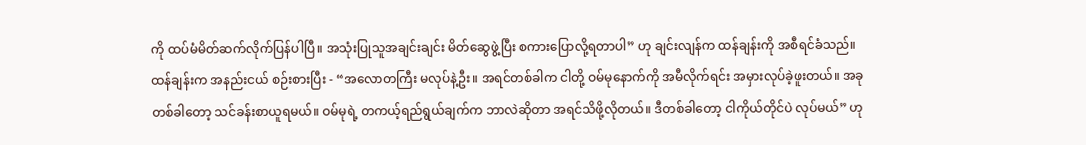ကို ထပ်မံမိတ်ဆက်လိုက်ပြန်ပါပြီ။ အသုံးပြုသူအချင်းချင်း မိတ်ဆွေဖွဲ့ပြီး စကားပြောလို့ရတာပါ” ဟု ချင်းလျန်က ထန်ချန်းကို အစီရင်ခံသည်။
ထန်ချန်းက အနည်းငယ် စဉ်းစားပြီး - “အလောတကြီး မလုပ်နဲ့ဦး။ အရင်တစ်ခါက ငါတို့ ဝမ်မုနောက်ကို အမီလိုက်ရင်း အမှားလုပ်ခဲ့ဖူးတယ်။ အခုတစ်ခါတော့ သင်ခန်းစာယူရမယ်။ ဝမ်မုရဲ့ တကယ့်ရည်ရွယ်ချက်က ဘာလဲဆိုတာ အရင်သိဖို့လိုတယ်။ ဒီတစ်ခါတော့ ငါကိုယ်တိုင်ပဲ လုပ်မယ်” ဟု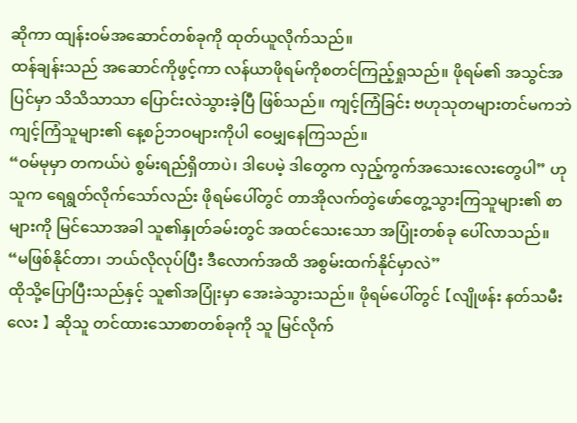ဆိုကာ ထျန်းဝမ်အဆောင်တစ်ခုကို ထုတ်ယူလိုက်သည်။
ထန်ချန်းသည် အဆောင်ကိုဖွင့်ကာ လန်ယာဖိုရမ်ကိုစတင်ကြည့်ရှုသည်။ ဖိုရမ်၏ အသွင်အပြင်မှာ သိသိသာသာ ပြောင်းလဲသွားခဲ့ပြီ ဖြစ်သည်။ ကျင့်ကြံခြင်း ဗဟုသုတများတင်မကဘဲ ကျင့်ကြံသူများ၏ နေ့စဉ်ဘဝများကိုပါ ဝေမျှနေကြသည်။
“ဝမ်မုမှာ တကယ်ပဲ စွမ်းရည်ရှိတာပဲ၊ ဒါပေမဲ့ ဒါတွေက လှည့်ကွက်အသေးလေးတွေပါ” ဟု သူက ရေရွတ်လိုက်သော်လည်း ဖိုရမ်ပေါ်တွင် တာအိုလက်တွဲဖော်တွေ့သွားကြသူများ၏ စာများကို မြင်သောအခါ သူ၏နှုတ်ခမ်းတွင် အထင်သေးသော အပြုံးတစ်ခု ပေါ်လာသည်။
“မဖြစ်နိုင်တာ၊ ဘယ်လိုလုပ်ပြီး ဒီလောက်အထိ အစွမ်းထက်နိုင်မှာလဲ”
ထိုသို့ပြောပြီးသည်နှင့် သူ၏အပြုံးမှာ အေးခဲသွားသည်။ ဖိုရမ်ပေါ်တွင် 【လျိုဖန်း နတ်သမီးလေး 】 ဆိုသူ တင်ထားသောစာတစ်ခုကို သူ မြင်လိုက်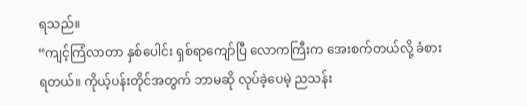ရသည်။
“ကျင့်ကြံလာတာ နှစ်ပေါင်း ရှစ်ရာကျော်ပြီ လောကကြီးက အေးစက်တယ်လို့ ခံစားရတယ်။ ကိုယ့်ပန်းတိုင်အတွက် ဘာမဆို လုပ်ခဲ့ပေမဲ့ ညသန်း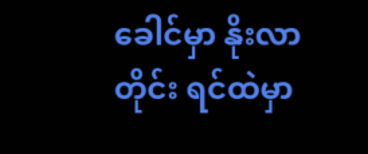ခေါင်မှာ နိုးလာတိုင်း ရင်ထဲမှာ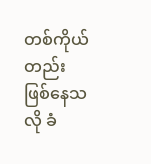တစ်ကိုယ်တည်းဖြစ်နေသလို ခံ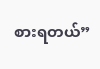စားရတယ်”